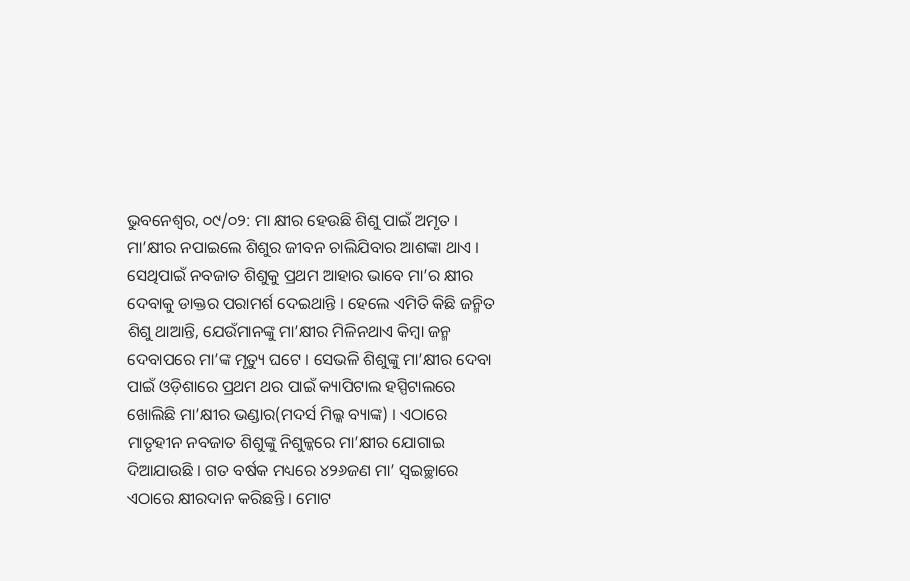ଭୁବନେଶ୍ୱର, ୦୯/୦୨: ମା କ୍ଷୀର ହେଉଛି ଶିଶୁ ପାଇଁ ଅମୃତ । ମା’କ୍ଷୀର ନପାଇଲେ ଶିଶୁର ଜୀବନ ଚାଲିଯିବାର ଆଶଙ୍କା ଥାଏ । ସେଥିପାଇଁ ନବଜାତ ଶିଶୁକୁ ପ୍ରଥମ ଆହାର ଭାବେ ମା’ର କ୍ଷୀର ଦେବାକୁ ଡାକ୍ତର ପରାମର୍ଶ ଦେଇଥାନ୍ତି । ହେଲେ ଏମିତି କିଛି ଜନ୍ମିତ ଶିଶୁ ଥାଆନ୍ତି, ଯେଉଁମାନଙ୍କୁ ମା’କ୍ଷୀର ମିଳିନଥାଏ କିମ୍ବା ଜନ୍ମ ଦେବାପରେ ମା’ଙ୍କ ମୃତ୍ୟୁ ଘଟେ । ସେଭଳି ଶିଶୁଙ୍କୁ ମା’କ୍ଷୀର ଦେବା ପାଇଁ ଓଡ଼ିଶାରେ ପ୍ରଥମ ଥର ପାଇଁ କ୍ୟାପିଟାଲ ହସ୍ପିଟାଲରେ ଖୋଲିଛି ମା’କ୍ଷୀର ଭଣ୍ଡାର(ମଦର୍ସ ମିଲ୍କ ବ୍ୟାଙ୍କ) । ଏଠାରେ ମାତୃହୀନ ନବଜାତ ଶିଶୁଙ୍କୁ ନିଶୁଳ୍କରେ ମା’କ୍ଷୀର ଯୋଗାଇ ଦିଆଯାଉଛି । ଗତ ବର୍ଷକ ମଧ୍ୟରେ ୪୨୬ଜଣ ମା’ ସ୍ୱଇଚ୍ଛାରେ ଏଠାରେ କ୍ଷୀରଦାନ କରିଛନ୍ତି । ମୋଟ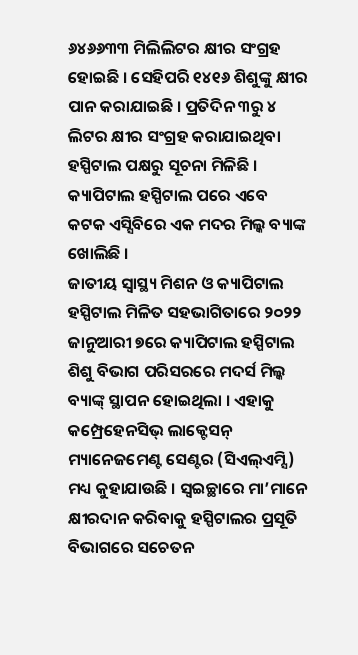୬୪୬୬୩୩ ମିଲିଲିଟର କ୍ଷୀର ସଂଗ୍ରହ ହୋଇଛି । ସେହିପରି ୧୪୧୬ ଶିଶୁଙ୍କୁ କ୍ଷୀର ପାନ କରାଯାଇଛି । ପ୍ରତିଦିନ ୩ରୁ ୪ ଲିଟର କ୍ଷୀର ସଂଗ୍ରହ କରାଯାଇଥିବା ହସ୍ପିଟାଲ ପକ୍ଷରୁ ସୂଚନା ମିଳିଛି । କ୍ୟାପିଟାଲ ହସ୍ପିଟାଲ ପରେ ଏବେ କଟକ ଏସ୍ସିବିରେ ଏକ ମଦର ମିଲ୍କ ବ୍ୟାଙ୍କ ଖୋଲିଛି ।
ଜାତୀୟ ସ୍ୱାସ୍ଥ୍ୟ ମିଶନ ଓ କ୍ୟାପିଟାଲ ହସ୍ପିଟାଲ ମିଳିତ ସହଭାଗିତାରେ ୨୦୨୨ ଜାନୁଆରୀ ୭ରେ କ୍ୟାପିଟାଲ ହସ୍ପିଟାଲ ଶିଶୁ ବିଭାଗ ପରିସରରେ ମଦର୍ସ ମିଲ୍କ ବ୍ୟାଙ୍କ୍ ସ୍ଥାପନ ହୋଇଥିଲା । ଏହାକୁ କମ୍ପ୍ରେହେନସିଭ୍ ଲାକ୍ଟେସନ୍ ମ୍ୟାନେଜମେଣ୍ଟ ସେଣ୍ଟର (ସିଏଲ୍ଏମ୍ସି) ମଧ୍ୟ କୁହାଯାଉଛି । ସ୍ୱଇଚ୍ଛାରେ ମା’ମାନେ କ୍ଷୀରଦାନ କରିବାକୁ ହସ୍ପିଟାଲର ପ୍ରସୂତି ବିଭାଗରେ ସଚେତନ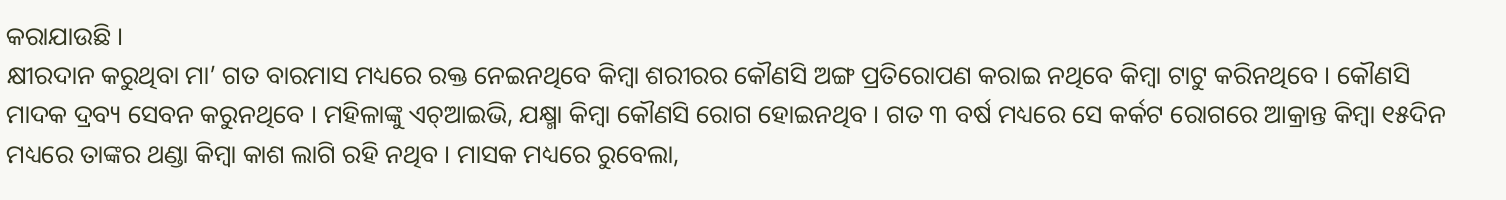କରାଯାଉଛି ।
କ୍ଷୀରଦାନ କରୁଥିବା ମା’ ଗତ ବାରମାସ ମଧ୍ୟରେ ରକ୍ତ ନେଇନଥିବେ କିମ୍ବା ଶରୀରର କୌଣସି ଅଙ୍ଗ ପ୍ରତିରୋପଣ କରାଇ ନଥିବେ କିମ୍ୱା ଟାଟୁ କରିନଥିବେ । କୌଣସି ମାଦକ ଦ୍ରବ୍ୟ ସେବନ କରୁନଥିବେ । ମହିଳାଙ୍କୁ ଏଚ୍ଆଇଭି, ଯକ୍ଷ୍ମା କିମ୍ୱା କୌଣସି ରୋଗ ହୋଇନଥିବ । ଗତ ୩ ବର୍ଷ ମଧ୍ୟରେ ସେ କର୍କଟ ରୋଗରେ ଆକ୍ରାନ୍ତ କିମ୍ବା ୧୫ଦିନ ମଧ୍ୟରେ ତାଙ୍କର ଥଣ୍ଡା କିମ୍ୱା କାଶ ଲାଗି ରହି ନଥିବ । ମାସକ ମଧ୍ୟରେ ରୁବେଲା,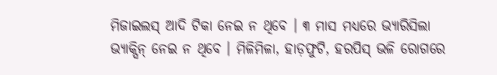ମିଜାଇଲସ୍ ଆଦି ଟିକା ନେଇ ନ ଥିବେ । ୩ ମାସ ମଧ୍ୟରେ ଭ୍ୟାରିସିଲା ଭ୍ୟାକ୍ସିନ୍ ନେଇ ନ ଥିବେ । ମିଳିମିଳା, ହାଡ଼ଫୁଟି, ହରପିସ୍ ଭଳି ରୋଗରେ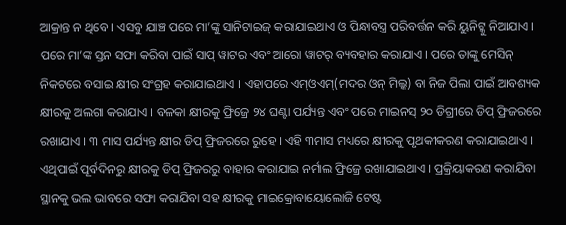ଆକ୍ରାନ୍ତ ନ ଥିବେ । ଏସବୁ ଯାଞ୍ଚ ପରେ ମା’ଙ୍କୁ ସାନିଟାଇଜ୍ କରାଯାଇଥାଏ ଓ ପିନ୍ଧାବସ୍ତ୍ର ପରିବର୍ତ୍ତନ କରି ୟୁନିଟ୍କୁ ନିଆଯାଏ । ପରେ ମା’ଙ୍କ ସ୍ତନ ସଫା କରିବା ପାଇଁ ସାପ୍ ୱାଟର ଏବଂ ଆରୋ ୱାଟର୍ ବ୍ୟବହାର କରାଯାଏ । ପରେ ତାଙ୍କୁ ମେସିନ୍ ନିକଟରେ ବସାଇ କ୍ଷୀର ସଂଗ୍ରହ କରାଯାଇଥାଏ । ଏହାପରେ ଏମ୍ଓଏମ୍(ମଦର ଓନ୍ ମିଲ୍କ) ବା ନିଜ ପିଲା ପାଇଁ ଆବଶ୍ୟକ କ୍ଷୀରକୁ ଅଲଗା କରାଯାଏ । ବଳକା କ୍ଷୀରକୁ ଫ୍ରିଜ୍ରେ ୨୪ ଘଣ୍ଟା ପର୍ଯ୍ୟନ୍ତ ଏବଂ ପରେ ମାଇନସ୍ ୨୦ ଡିଗ୍ରୀରେ ଡିପ୍ ଫ୍ରିଜରରେ ରଖାଯାଏ । ୩ ମାସ ପର୍ଯ୍ୟନ୍ତ କ୍ଷୀର ଡିପ୍ ଫ୍ରିଜରରେ ରୁହେ । ଏହି ୩ମାସ ମଧ୍ୟରେ କ୍ଷୀରକୁ ପୃଥକୀକରଣ କରାଯାଇଥାଏ ।
ଏଥିପାଇଁ ପୂର୍ବଦିନରୁ କ୍ଷୀରକୁ ଡିପ୍ ଫ୍ରିଜରରୁ ବାହାର କରାଯାଇ ନର୍ମାଲ ଫ୍ରିଜ୍ରେ ରଖାଯାଇଥାଏ । ପ୍ରକ୍ରିୟାକରଣ କରାଯିବା ସ୍ଥାନକୁ ଭଲ ଭାବରେ ସଫା କରାଯିବା ସହ କ୍ଷୀରକୁ ମାଇକ୍ରୋବାୟୋଲୋଜି ଟେଷ୍ଟ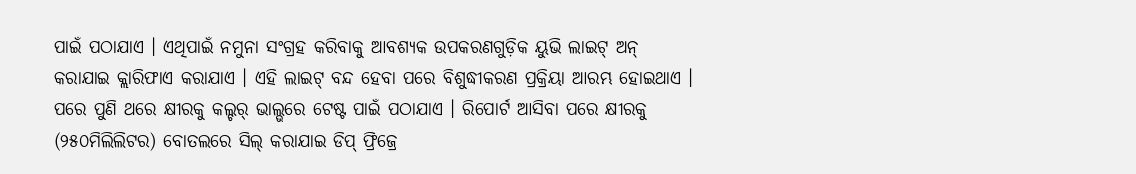ପାଇଁ ପଠାଯାଏ । ଏଥିପାଇଁ ନମୁନା ସଂଗ୍ରହ କରିବାକୁ ଆବଶ୍ୟକ ଉପକରଣଗୁଡ଼ିକ ୟୁଭି ଲାଇଟ୍ ଅନ୍ କରାଯାଇ କ୍ଲାରିଫାଏ କରାଯାଏ । ଏହି ଲାଇଟ୍ ବନ୍ଦ ହେବା ପରେ ବିଶୁଦ୍ଧୀକରଣ ପ୍ରକ୍ରିୟା ଆରମ୍ଭ ହୋଇଥାଏ । ପରେ ପୁଣି ଥରେ କ୍ଷୀରକୁ କଲ୍ଚର୍ ଭାଲ୍ଭରେ ଟେଷ୍ଟ ପାଇଁ ପଠାଯାଏ । ରିପୋର୍ଟ ଆସିବା ପରେ କ୍ଷୀରକୁ (୨୫୦ମିଲିଲିଟର) ବୋତଲରେ ସିଲ୍ କରାଯାଇ ଡିପ୍ ଫ୍ରିଜ୍ରେ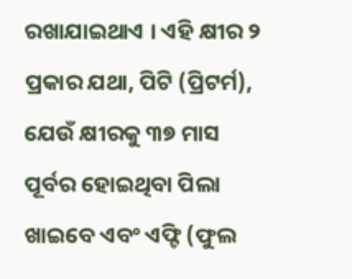ରଖାଯାଇଥାଏ । ଏହି କ୍ଷୀର ୨ ପ୍ରକାର ଯଥା, ପିଟି (ପ୍ରିଟର୍ମ), ଯେଉଁ କ୍ଷୀରକୁ ୩୭ ମାସ ପୂର୍ବର ହୋଇଥିବା ପିଲା ଖାଇବେ ଏବଂ ଏଫ୍ଟି (ଫୁଲ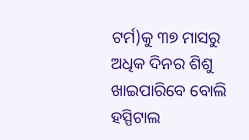ଟର୍ମ)କୁ ୩୭ ମାସରୁ ଅଧିକ ଦିନର ଶିଶୁ ଖାଇପାରିବେ ବୋଲି ହସ୍ପିଟାଲ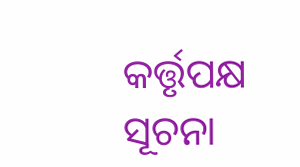କର୍ତ୍ତୃପକ୍ଷ ସୂଚନା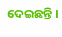ଦେଇଛନ୍ତି ।